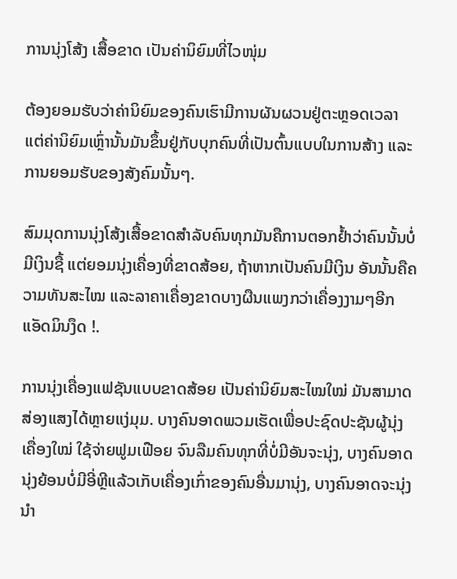ການນຸ່ງໂສ້ງ ເສື້ອຂາດ ເປັນຄ່ານິຍົມທີ່ໄວໜຸ່ມ

ຕ້ອງຍອມຮັບວ່າຄ່ານິຍົມຂອງຄົນເຮົາມີການຜັນຜວນຢູ່ຕະຫຼອດເວລາ ແຕ່ຄ່ານິຍົມເຫຼົ່ານັ້ນມັນຂຶ້ນຢູ່ກັບບຸກຄົນທີ່ເປັນຕົ້ນແບບໃນການສ້າງ ແລະການຍອມຮັບຂອງສັງຄົມນັ້ນໆ.

ສົມມຸດການນຸ່ງໂສ້ງເສື້ອຂາດສຳລັບຄົນທຸກມັນຄືການຕອກຢໍ້າວ່າຄົນນັ້ນບໍ່ມີເງິນຊື້ ແຕ່ຍອມນຸ່ງເຄື່ອງທີ່ຂາດສ້ອຍ, ຖ້າຫາກເປັນຄົນມີເງິນ ອັນນັ້ນຄືຄວາມທັນສະໄໝ ແລະລາຄາເຄື່ອງຂາດບາງຜືນແພງກວ່າເຄື່ອງງາມໆອີກ ແອັດມິນງຶດ !.

ການນຸ່ງເຄື່ອງແຟຊັນແບບຂາດສ້ອຍ ເປັນຄ່ານິຍົມສະໄໝໃໝ່ ມັນສາມາດສ່ອງແສງໄດ້ຫຼາຍແງ່ມຸມ. ບາງຄົນອາດພວມເຮັດເພື່ອປະຊົດປະຊັນຜູ້ນຸ່ງເຄື່ອງໃໝ່ ໃຊ້ຈ່າຍຟູມເຟືອຍ ຈົນລືມຄົນທຸກທີ່ບໍ່ມີອັນຈະນຸ່ງ, ບາງຄົນອາດນຸ່ງຍ້ອນບໍ່ມີອີ່ຫຼີແລ້ວເກັບເຄື່ອງເກົ່າຂອງຄົນອື່ນມານຸ່ງ, ບາງຄົນອາດຈະນຸ່ງນຳ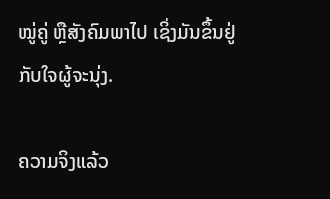ໝູ່ຄູ່ ຫຼືສັງຄົມພາໄປ ເຊິ່ງມັນຂຶ້ນຢູ່ກັບໃຈຜູ້ຈະນຸ່ງ.

ຄວາມຈິງແລ້ວ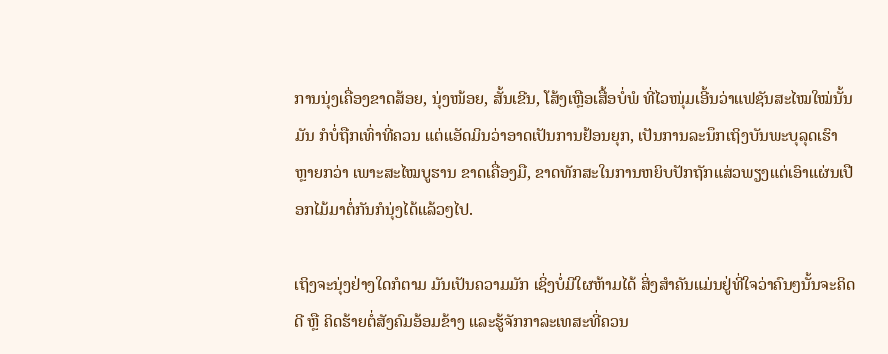ການນຸ່ງເຄື່ອງຂາດສ້ອຍ, ນຸ່ງໜ້ອຍ, ສັ້ນເຂີນ, ໂສ້ງເຫຼືອເສື້ອບໍ່ພໍ ທີ່ໄວໜຸ່ມເອີ້ນວ່າແຟຊັນສະໄໝໃໝ່ນັ້ນມັນ ກໍບໍ່ຖືກເທົ່າທີ່ຄວນ ແຕ່ແອັດມິນວ່າອາດເປັນການຢ້ອນຍຸກ, ເປັນການລະນຶກເຖິງບັນພະບຸລຸດເຮົາຫຼາຍກວ່າ ເພາະສະໄໝບູຮານ ຂາດເຄື່ອງມື, ຂາດທັກສະໃນການຫຍິບປັກຖັກແສ່ວພຽງແຕ່ເອົາແຜ່ນເປືອກໄມ້ມາຕໍ່ກັນກໍນຸ່ງໄດ້ແລ້ວໆໄປ.

ເຖິງຈະນຸ່ງຢ່າງໃດກໍຕາມ ມັນເປັນຄວາມມັກ ເຊິ່ງບໍ່ມີໃຜຫ້າມໄດ້ ສິ່ງສຳຄັນແມ່ນຢູ່ທີ່ໃຈວ່າຄົນໆນັ້ນຈະຄິດດີ ຫຼື ຄິດຮ້າຍຕໍ່ສັງຄົມອ້ອມຂ້າງ ແລະຮູ້ຈັກກາລະເທສະທີ່ຄວນ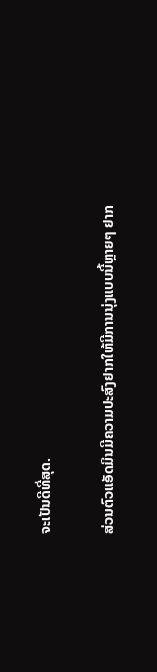ຈະເປັນດີທີ່ສຸດ.

ສ່ວນຕົວແອັດມິນມີຄວາມປະສົງຢາກໃຫ້ມີການນຸ່ງແບບນີ້ຫຼາຍໆ ຢາກ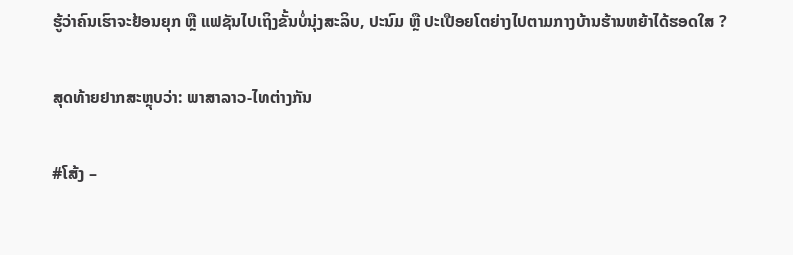ຮູ້ວ່າຄົນເຮົາຈະຢ້ອນຍຸກ ຫຼື ແຟຊັນໄປເຖິງຂັ້ນບໍ່ນຸ່ງສະລິບ, ປະນົມ ຫຼື ປະເປືອຍໂຕຍ່າງໄປຕາມກາງບ້ານຮ້ານຫຍ້າໄດ້ຮອດໃສ ?

ສຸດທ້າຍຢາກສະຫຼຸບວ່າ: ພາສາລາວ-ໄທຕ່າງກັນ

#ໂສ້ງ –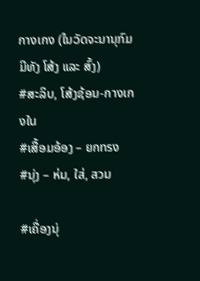กางเกง (ໃນວັດຈະນານຸກົມມີທັງ ໂສ້ງ ແລະ ສົ້ງ)
#ສະລິບ, ໂສ້ງຊ້ອນ-กางเกงใน
#ເສື້ອມອ້ອງ – ยกทรง
#ນຸ່ງ – ห่ม, ใส่, สวม

#ເຄື່ອງນຸ່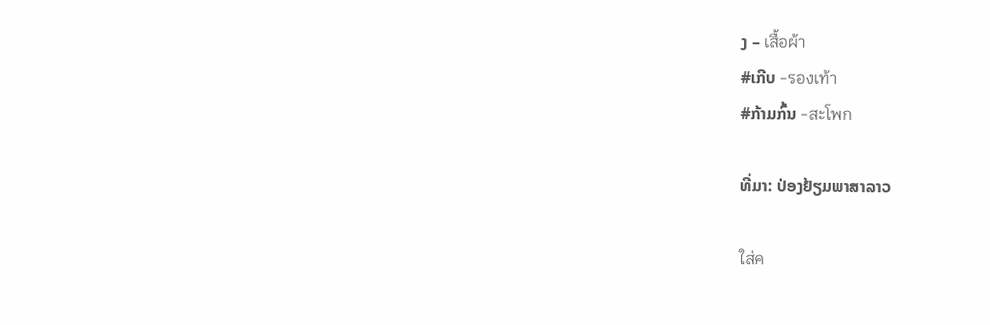ງ – เสื้อผ้า
#ເກີບ -รองเท้า
#ກ້າມກົ້ນ -สะโพก

ທີ່ມາ: ປ່ອງຢ້ຽມພາສາລາວ

ใส่ค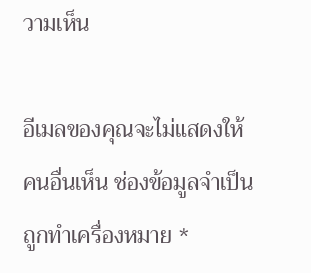วามเห็น

อีเมลของคุณจะไม่แสดงให้คนอื่นเห็น ช่องข้อมูลจำเป็นถูกทำเครื่องหมาย *